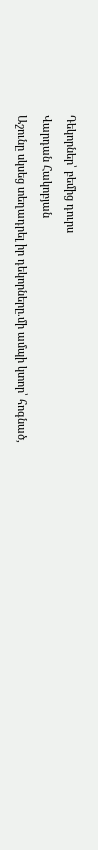Դեկորներ՝ բեմից դուրս
Վարդան Հակոբյան
Աշունը սկսեց տեղադրել իր դեկորները.մի ամպի կտոր՝ հոգնած,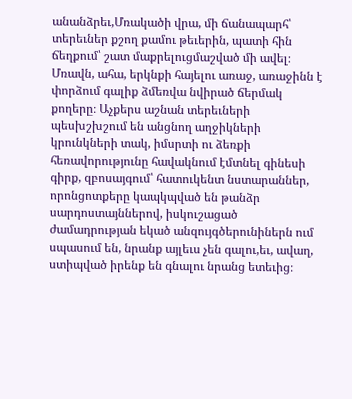անանձրեւ,Մռակածի վրա, մի ճանապարհ՝ տերեւներ քշող քամու թեւերին, պատի հին ճեղքում՝ շատ մաքրելուցմաշված մի ավել։ Մռավն, ահա, երկնքի հայելու առաջ, առաջինն է փորձում գալիք ձմեռվա նվիրած ճերմակ քողերը։ Աչքերս աշնան տերեւների պեսխշխշում են անցնող աղջիկների կրունկների տակ, իմսրտի ու ձեռքի հեռավորությունը հավակնում էմտնել գինեսի գիրք, զբոսայգում՝ հատուկենտ նստարաններ, որոնցոտքերը կապկպված են թանձր սարդոստայններով, իսկուշացած ժամադրության եկած անզույգծերունիներն ում սպասում են, նրանք այլեւս չեն գալու,եւ, ավաղ, ստիպված իրենք են գնալու նրանց ետեւից։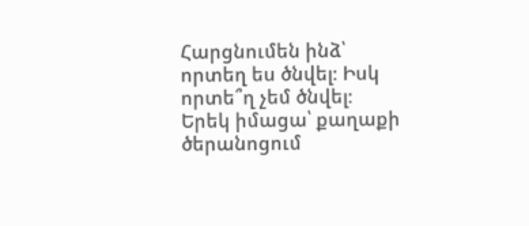Հարցնումեն ինձ՝ որտեղ ես ծնվել։ Իսկ որտե՞ղ չեմ ծնվել։ Երեկ իմացա՝ քաղաքի ծերանոցում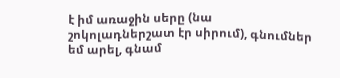է իմ առաջին սերը (նա շոկոլադներշատ էր սիրում), գնումներ եմ արել, գնամ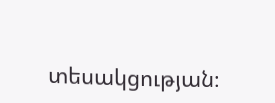տեսակցության։